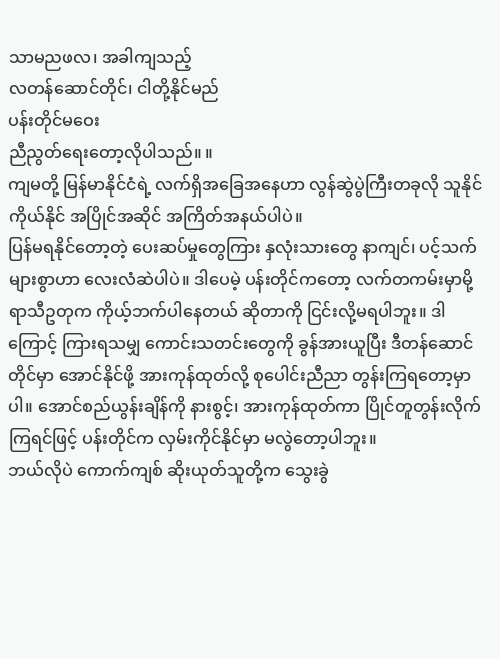သာမညဖလ၊ အခါကျသည့်
လတန်ဆောင်တိုင်၊ ငါတို့နိုင်မည်
ပန်းတိုင်မဝေး
ညီညွတ်ရေးတော့လိုပါသည်။ ။
ကျမတို့ မြန်မာနိုင်ငံရဲ့ လက်ရှိအခြေအနေဟာ လွန်ဆွဲပွဲကြီးတခုလို သူနိုင် ကိုယ်နိုင် အပြိုင်အဆိုင် အကြိတ်အနယ်ပါပဲ။
ပြန်မရနိုင်တော့တဲ့ ပေးဆပ်မှုတွေကြား နှလုံးသားတွေ နာကျင်၊ ပင့်သက်များစွာဟာ လေးလံဆဲပါပဲ။ ဒါပေမဲ့ ပန်းတိုင်ကတော့ လက်တကမ်းမှာမို့ ရာသီဥတုက ကိုယ့်ဘက်ပါနေတယ် ဆိုတာကို ငြင်းလို့မရပါဘူး။ ဒါကြောင့် ကြားရသမျှ ကောင်းသတင်းတွေကို ခွန်အားယူပြီး ဒီတန်ဆောင်တိုင်မှာ အောင်နိုင်ဖို့ အားကုန်ထုတ်လို့ စုပေါင်းညီညာ တွန်းကြရတော့မှာပါ။ အောင်စည်ယွန်းချိန်ကို နားစွင့်၊ အားကုန်ထုတ်ကာ ပြိုင်တူတွန်းလိုက်ကြရင်ဖြင့် ပန်းတိုင်က လှမ်းကိုင်နိုင်မှာ မလွဲတော့ပါဘူး။
ဘယ်လိုပဲ ကောက်ကျစ် ဆိုးယုတ်သူတို့က သွေးခွဲ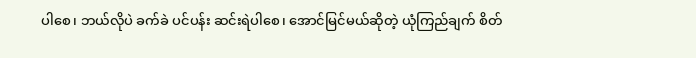ပါစေ၊ ဘယ်လိုပဲ ခက်ခဲ ပင်ပန်း ဆင်းရဲပါစေ၊ အောင်မြင်မယ်ဆိုတဲ့ ယုံကြည်ချက် စိတ်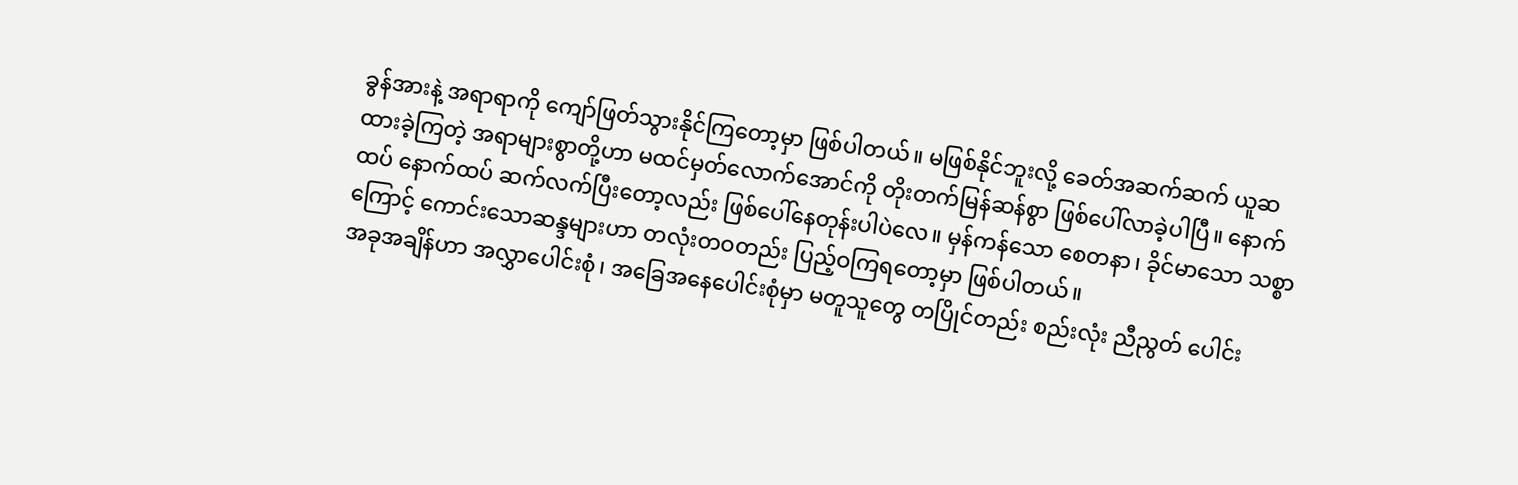ခွန်အားနဲ့ အရာရာကို ကျော်ဖြတ်သွားနိုင်ကြတော့မှာ ဖြစ်ပါတယ်။ မဖြစ်နိုင်ဘူးလို့ ခေတ်အဆက်ဆက် ယူဆထားခဲ့ကြတဲ့ အရာများစွာတို့ဟာ မထင်မှတ်လောက်အောင်ကို တိုးတက်မြန်ဆန်စွာ ဖြစ်ပေါ်လာခဲ့ပါပြီ။ နောက်ထပ် နောက်ထပ် ဆက်လက်ပြီးတော့လည်း ဖြစ်ပေါ်နေတုန်းပါပဲလေ။ မှန်ကန်သော စေတနာ၊ ခိုင်မာသော သစ္စာကြောင့် ကောင်းသောဆန္ဒများဟာ တလုံးတဝတည်း ပြည့်ဝကြရတော့မှာ ဖြစ်ပါတယ်။
အခုအချိန်ဟာ အလွှာပေါင်းစုံ၊ အခြေအနေပေါင်းစုံမှာ မတူသူတွေ တပြိုင်တည်း စည်းလုံး ညီညွတ် ပေါင်း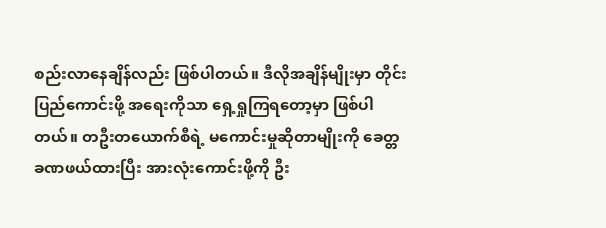စည်းလာနေချိန်လည်း ဖြစ်ပါတယ်။ ဒီလိုအချိန်မျိုးမှာ တိုင်းပြည်ကောင်းဖို့ အရေးကိုသာ ရှေ့ရှုကြရတော့မှာ ဖြစ်ပါတယ်။ တဦးတယောက်စီရဲ့ မကောင်းမှုဆိုတာမျိုးကို ခေတ္တခဏဖယ်ထားပြီး အားလုံးကောင်းဖို့ကို ဦး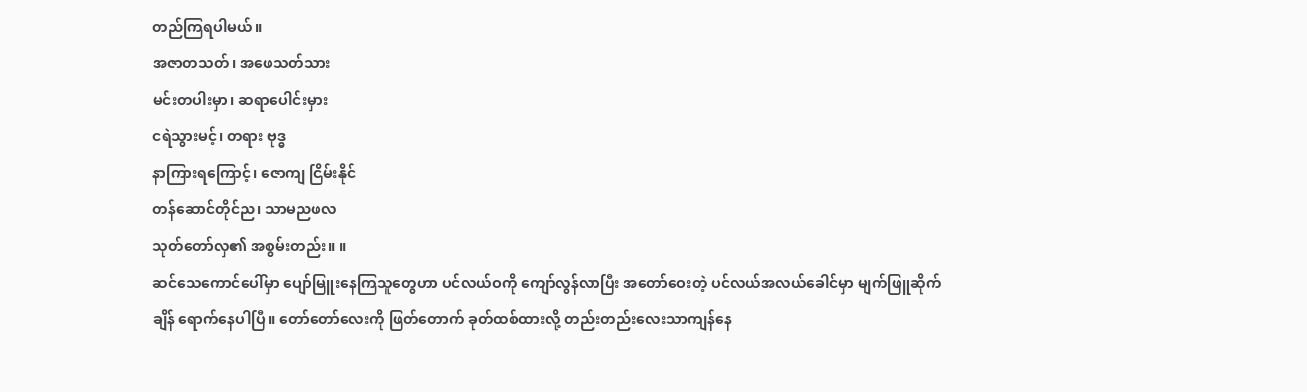တည်ကြရပါမယ်။
အဇာတသတ်၊ အဖေသတ်သား
မင်းတပါးမှာ၊ ဆရာပေါင်းမှား
ငရဲသွားမင့်၊ တရား ဗုဒ္ဓ
နာကြားရကြောင့်၊ ဇောကျ ငြိမ်းနိုင်
တန်ဆောင်တိုင်ည၊ သာမညဖလ
သုတ်တော်လှ၏ အစွမ်းတည်း။ ။
ဆင်သေကောင်ပေါ်မှာ ပျော်မြူးနေကြသူတွေဟာ ပင်လယ်ဝကို ကျော်လွန်လာပြီး အတော်ဝေးတဲ့ ပင်လယ်အလယ်ခေါင်မှာ မျက်ဖြူဆိုက်ချိန် ရောက်နေပါပြီ။ တော်တော်လေးကို ဖြတ်တောက် ခုတ်ထစ်ထားလို့ တည်းတည်းလေးသာကျန်နေ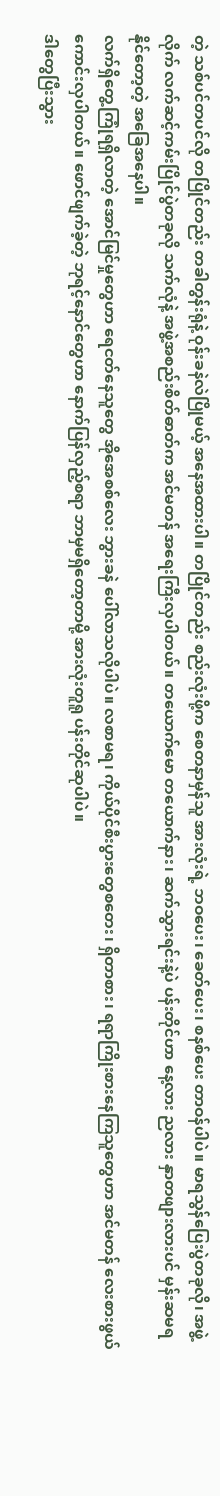တဲ့ သစ်ပင်တပင်လို တပြိုင်တည်း တခါတွန်းရုံနဲ့ ဝုန်းခနဲလဲပြိုမယ့် အနေအထားပါ။ တပြိုင်တည်း စည်းလုံးဖို့က စေတနာမှန်သူ အားလုံးရဲ့ ဘဝပေး၊ ခေတ်ပေး၊ စနစ်ပေး တာဝန်ပါပဲ။ မာရသွန်ပြေးပွဲတခုလို၊ အဖွဲ့လိုက် လက်ဆင့်ကမ်းပြိုင်ပွဲတခုလို သက်လုံနဲ့ အဖွဲ့အစည်းစိတ်ဓာတ်က အင်မတန် အရေးကြီးလှပါတယ်။ တယောက်မော တယောက်နား၊ ဆက်သွားရင်းနဲ့ပဲ ပန်းတိုင်ဟာ နေ့လား ညလား နှာတဖျားလားပင် မှန်းဆမရနိုင်တော့တဲ့ အခြေအနေပါ။
လက်ရှိတွေ့ကြုံရရှိလာတဲ့ အောင်မြင်မှုတွေဟာ ရေငတ်နေသူတွေ အိုအေစစ်လေး ဘွားခနဲ ပေါ်လာသလိုပါပဲ။ လစာမရ၊ ကိုယ်ပိုင်စီးပွားတွေစတေး၊ ရှိတာစား၊ ရရာကြိုးစားနေကြသူတွေဟာ အင်မတန် လေးစားဖွယ် ကောင်းလှပါတယ်။ ဖောင်ဖျက်ခဲ့တဲ့ ဘုရင့်နောင်တွေဟာ နောက်ပြန်လှည့်စရာ ဘာမှမရှိတော့တာမို့ အားလုံးတူရူ ပန်းတိုင်ဆုပါပဲ။
ဒါတွေပြီးသွား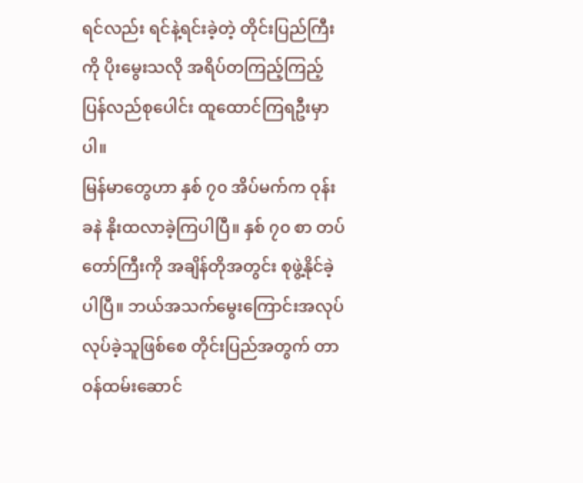ရင်လည်း ရင်နဲ့ရင်းခဲ့တဲ့ တိုင်းပြည်ကြီးကို ပိုးမွေးသလို အရိပ်တကြည့်ကြည့် ပြန်လည်စုပေါင်း ထူထောင်ကြရဦးမှာပါ။
မြန်မာတွေဟာ နှစ် ၇၀ အိပ်မက်က ဝုန်းခနဲ နိုးထလာခဲ့ကြပါပြီ။ နှစ် ၇၀ စာ တပ်တော်ကြီးကို အချိန်တိုအတွင်း စုဖွဲ့နိုင်ခဲ့ပါပြီ။ ဘယ်အသက်မွေးကြောင်းအလုပ် လုပ်ခဲ့သူဖြစ်စေ တိုင်းပြည်အတွက် တာဝန်ထမ်းဆောင်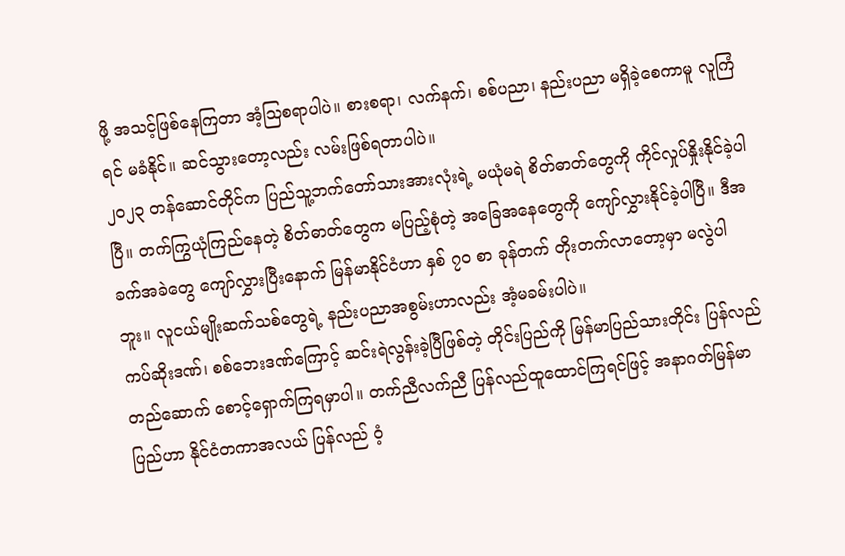ဖို့ အသင့်ဖြစ်နေကြတာ အံ့ဩစရာပါပဲ။ စားစရာ၊ လက်နက်၊ စစ်ပညာ၊ နည်းပညာ မရှိခဲ့စေကာမူ လူကြံရင် မခံနိုင်။ ဆင်သွားတော့လည်း လမ်းဖြစ်ရတာပါပဲ။
၂၀၂၃ တန်ဆောင်တိုင်က ပြည်သူ့ဘက်တော်သားအားလုံးရဲ့ မယုံမရဲ စိတ်ဓာတ်တွေကို ကိုင်လှုပ်နှိုးနိုင်ခဲ့ပါပြီ။ တက်ကြွယုံကြည်နေတဲ့ စိတ်ဓာတ်တွေက မပြည့်စုံတဲ့ အခြေအနေတွေကို ကျော်လွှားနိုင်ခဲ့ပါပြီ။ ဒီအခက်အခဲတွေ ကျော်လွှားပြီးနောက် မြန်မာနိုင်ငံဟာ နှစ် ၇၀ စာ ခုန်တက် တိုးတက်လာတော့မှာ မလွဲပါဘူး။ လူငယ်မျိုးဆက်သစ်တွေရဲ့ နည်းပညာအစွမ်းဟာလည်း အံ့မခမ်းပါပဲ။
ကပ်ဆိုးဒဏ်၊ စစ်ဘေးဒဏ်ကြောင့် ဆင်းရဲလွန်းခဲ့ပြီဖြစ်တဲ့ တိုင်းပြည်ကို မြန်မာပြည်သားတိုင်း ပြန်လည်တည်ဆောက် စောင့်ရှောက်ကြရမှာပါ။ တက်ညီလက်ညီ ပြန်လည်ထူထောင်ကြရင်ဖြင့် အနာဂတ်မြန်မာပြည်ဟာ နိုင်ငံတကာအလယ် ပြန်လည် ဝံ့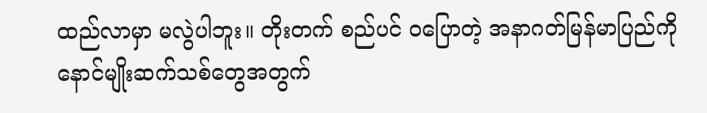ထည်လာမှာ မလွဲပါဘူး။ တိုးတက် စည်ပင် ဝပြောတဲ့ အနာဂတ်မြန်မာပြည်ကို နောင်မျိုးဆက်သစ်တွေအတွက်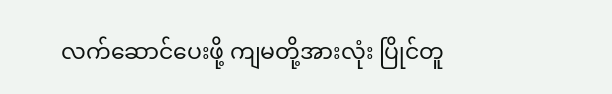လက်ဆောင်ပေးဖို့ ကျမတို့အားလုံး ပြိုင်တူ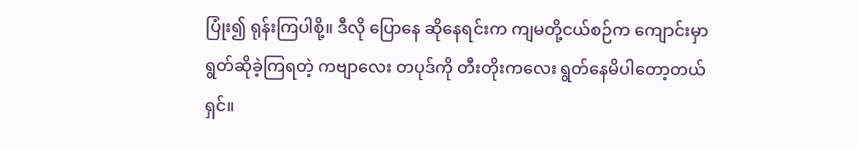ပြုံး၍ ရုန်းကြပါစို့။ ဒီလို ပြောနေ ဆိုနေရင်းက ကျမတို့ငယ်စဉ်က ကျောင်းမှာ ရွတ်ဆိုခဲ့ကြရတဲ့ ကဗျာလေး တပုဒ်ကို တီးတိုးကလေး ရွတ်နေမိပါတော့တယ်ရှင်။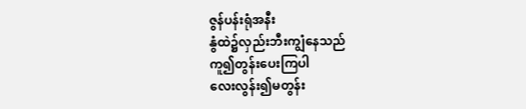ဇွန်ပန်းရုံအနီး
နွံထဲ၌လှည်းဘီးကျွံနေသည်
ကူ၍တွန်းပေးကြပါ
လေးလွန်း၍မတွန်း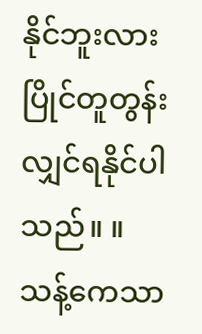နိုင်ဘူးလား
ပြိုင်တူတွန်းလျှင်ရနိုင်ပါသည်။ ။
သန့်ကေသာ